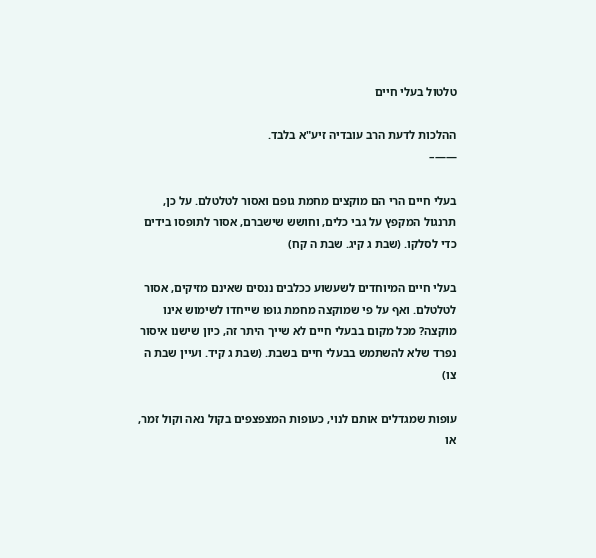טלטול בעלי חיים

ההלכות לדעת הרב עובדיה זיע"א בלבד.
——–

בעלי חיים הרי הם מוקצים מחמת גופם ואסור לטלטלם. על כן, תרנגול המקפץ על גבי כלים, וחושש שישברם, אסור לתופסו בידים כדי לסלקו. (שבת ג קיג. שבת ה קח)

בעלי חיים המיוחדים לשעשוע ככלבים ננסים שאינם מזיקים, אסור לטלטלם. ואף על פי שמוקצה מחמת גופו שייחדו לשימוש אינו מוקצה? מכל מקום בבעלי חיים לא שייך היתר זה, כיון שישנו איסור נפרד שלא להשתמש בבעלי חיים בשבת. (שבת ג קיד. ועיין שבת ה צו)

עופות שמגדלים אותם לנוי, כעופות המצפצפים בקול נאה וקול זמר, או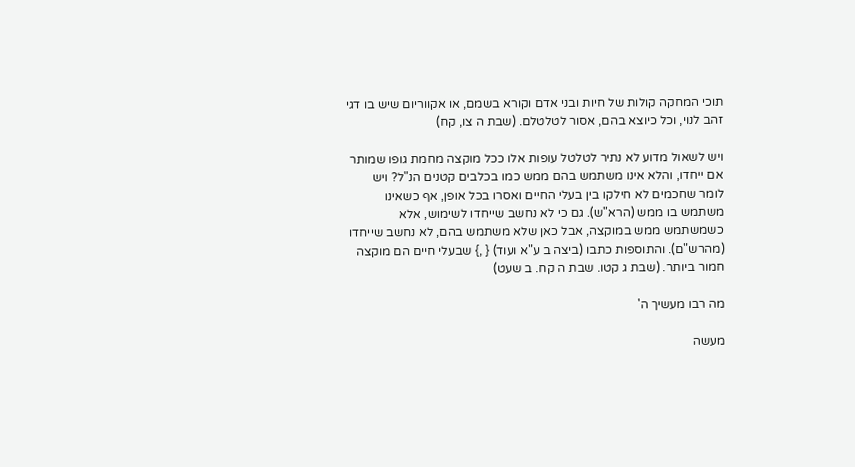תוכי המחקה קולות של חיות ובני אדם וקורא בשמם, או אקווריום שיש בו דגי זהב לנוי, וכל כיוצא בהם, אסור לטלטלם. (שבת ה צו, קח)

ויש לשאול מדוע לא נתיר לטלטל עופות אלו ככל מוקצה מחמת גופו שמותר אם ייחדו, והלא אינו משתמש בהם ממש כמו בכלבים קטנים הנ"ל? ויש לומר שחכמים לא חילקו בין בעלי החיים ואסרו בכל אופן, אף כשאינו משתמש בו ממש (הרא"ש). גם כי לא נחשב שייחדו לשימוש, אלא כשמשתמש ממש במוקצה, אבל כאן שלא משתמש בהם, לא נחשב שייחדו (מהרש"ם). והתוספות כתבו (ביצה ב ע"א ועוד) { ,} שבעלי חיים הם מוקצה חמור ביותר. (שבת ג קטו. שבת ה קח. ב שעט)

מה רבו מעשיך ה'

מעשה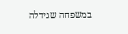במשפחה שגידלה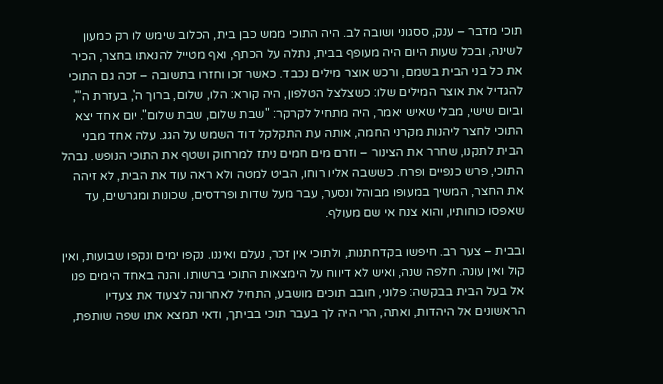תוכי מדבר – ענק, ססגוני ושובה לב. היה התוכי ממש כבן בית, הכלוב שימש לו רק כמעון לשינה, ובכל שעות היום היה מעופף בבית, נתלה על הכתף, ואף מטייל להנאתו בחצר, הכיר את כל בני הבית בשמם, ורכש אוצר מילים נכבד. כאשר זכו וחזרו בתשובה – זכה גם התוכי להגדיל את אוצר המילים שלו: כשצלצל הטלפון, היה קורא: הלו, שלום, ברוך ה', בעזרת ה"', וביום שישי, מבלי שאיש יאמר, היה מתחיל לקרקר: "שבת שלום, שבת שלום". יום אחד יצא התוכי לחצר ליהנות מקרני החמה, אותה עת התקלקל דוד השמש על הגג. עלה אחד מבני הבית לתקנו, שחרר את הצינור – וזרם מים חמים ניתז למרחוק ושטף את התוכי הנופש. נבהל התוכי, פרש כנפיים ופרח. כששבה אליו רוחו, הביט למטה ולא ראה עוד את הבית, לא זיהה את החצר, המשיך במעופו מבוהל ונסער, עבר מעל שדות ופרדסים, שכונות ומגרשים, עד שאפסו כוחותיו, והוא צנח אי שם מעולף.

ובבית – צער רב. חיפשו בקדחתנות, ולתוכי אין זכר, נעלם ואיננו. נקפו ימים ונקפו שבועות, ואין קול ואין עונה. חלפה שנה, ואיש לא דיווח על הימצאות התוכי ברשותו. והנה באחד הימים פנו אל בעל הבית בבקשה: פלוני, חובב תוכים מושבע, התחיל לאחרונה לצעוד את צעדיו הראשונים אל היהדות, ואתה, הרי היה לך בעבר תוכי בביתך, ודאי תמצא אתו שפה שותפת,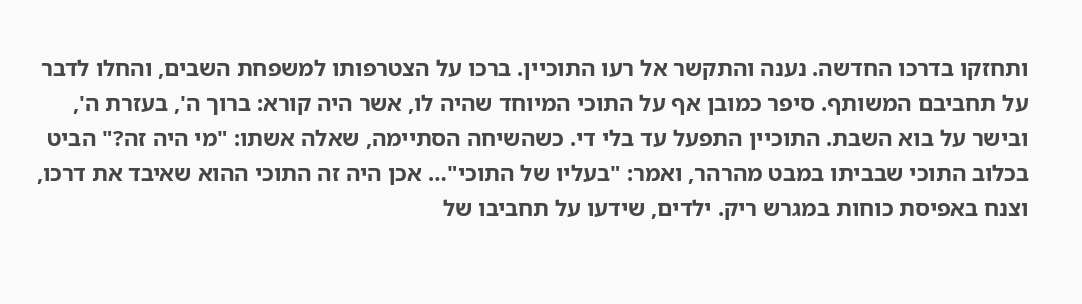ותחזקו בדרכו החדשה. נענה והתקשר אל רעו התוכיין. ברכו על הצטרפותו למשפחת השבים, והחלו לדבר על תחביבם המשותף. סיפר כמובן אף על התוכי המיוחד שהיה לו, אשר היה קורא: ברוך ה', בעזרת ה', ובישר על בוא השבת. התוכיין התפעל עד בלי די. כשהשיחה הסתיימה, שאלה אשתו: "מי היה זה?" הביט בכלוב התוכי שבביתו במבט מהרהר, ואמר: "בעליו של התוכי"… אכן היה זה התוכי ההוא שאיבד את דרכו, וצנח באפיסת כוחות במגרש ריק. ילדים, שידעו על תחביבו של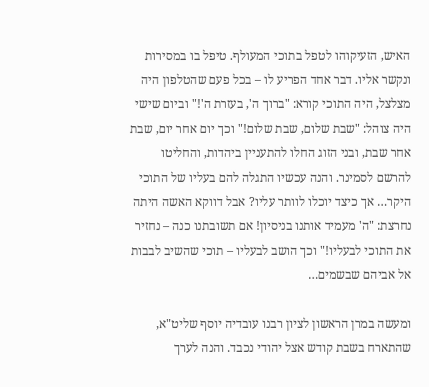האיש, הזעיקוהו לטפל בתוכי המעולף. טיפל בו במסירות ונקשר אליו. דבר אחד הפריע לו – בכל פעם שהטלפון היה מצלצל, היה התוכי קורא: "ברוך ה', בעזרת ה'!" וביום שישי היה צוהל: "שבת שלום, שבת שלום!" וכך יום אחר יום, שבת אחר שבת, ובני הזוג החלו להתעניין ביהדות, והחליטו להרשם לסמינר. והנה עכשיו התגלה להם בעליו של התוכי היקר… אך כיצד יוכלו לוותר עליו? אבל דווקא האשה היתה נחרצת: "ה' מעמיד אותנו בניסיון! אם תשובתנו כנה – נחזיר את התוכי לבעליו!" וכך הושב לבעליו – תוכי שהשיב לבבות אל אביהם שבשמים…

ומעשה במרן הראשון לציון רבנו עובדיה יוסף שליט"א, שהתארח בשבת קודש אצל יהודי נכבד. והנה לערך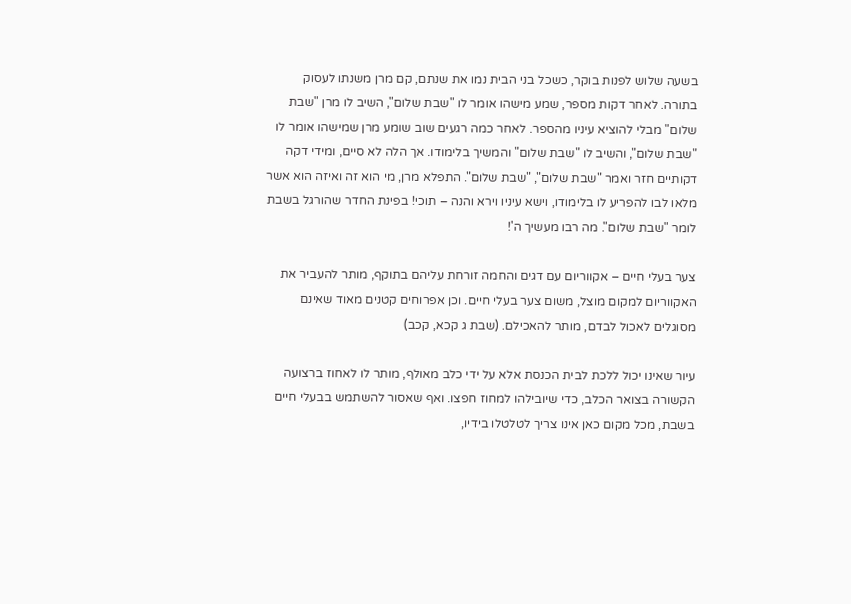בשעה שלוש לפנות בוקר, כשכל בני הבית נמו את שנתם, קם מרן משנתו לעסוק בתורה. לאחר דקות מספר, שמע מישהו אומר לו "שבת שלום", השיב לו מרן "שבת שלום" מבלי להוציא עיניו מהספר. לאחר כמה רגעים שוב שומע מרן שמישהו אומר לו "שבת שלום", והשיב לו "שבת שלום" והמשיך בלימודו. אך הלה לא סיים, ומידי דקה דקותיים חזר ואמר "שבת שלום", "שבת שלום". התפלא מרן, מי הוא זה ואיזה הוא אשר מלאו לבו להפריע לו בלימודו, וישא עיניו וירא והנה – תוכי! בפינת החדר שהורגל בשבת לומר "שבת שלום". מה רבו מעשיך ה'!

צער בעלי חיים – אקווריום עם דגים והחמה זורחת עליהם בתוקף, מותר להעביר את האקווריום למקום מוצל, משום צער בעלי חיים. וכן אפרוחים קטנים מאוד שאינם מסוגלים לאכול לבדם, מותר להאכילם. (שבת ג קכא, קכב)

עיור שאינו יכול ללכת לבית הכנסת אלא על ידי כלב מאולף, מותר לו לאחוז ברצועה הקשורה בצואר הכלב, כדי שיובילהו למחוז חפצו. ואף שאסור להשתמש בבעלי חיים בשבת, מכל מקום כאן אינו צריך לטלטלו בידיו,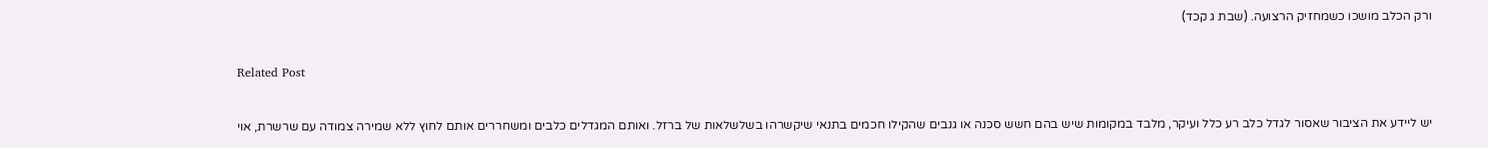ורק הכלב מושכו כשמחזיק הרצועה. (שבת ג קכד)

Related Post

יש ליידע את הציבור שאסור לגדל כלב רע כלל ועיקר, מלבד במקומות שיש בהם חשש סכנה או גנבים שהקילו חכמים בתנאי שיקשרהו בשלשלאות של ברזל. ואותם המגדלים כלבים ומשחררים אותם לחוץ ללא שמירה צמודה עם שרשרת, אוי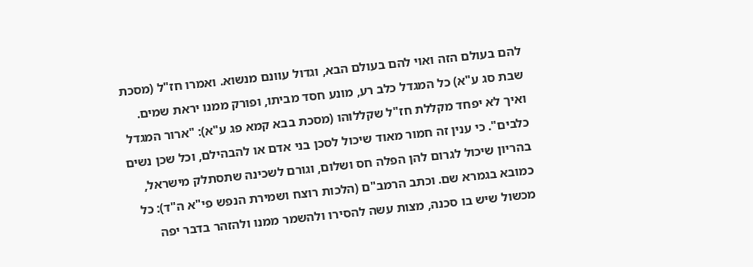להם בעולם הזה ואוי להם בעולם הבא, וגדול עוונם מנשוא. ואמרו חז"ל (מסכת שבת סג ע"א) כל המגדל כלב רע, מונע חסד מביתו, ופורק ממנו יראת שמים. ואיך לא יפחד מקללת חז"ל שקללוהו (מסכת בבא קמא פג ע"א): "ארור המגדל כלבים". כי ענין זה חמור מאוד שיכול לסכן בני אדם או להבהילם, וכל שכן נשים בהריון שיכול לגרום להן הפלה חס ושלום, וגורם לשכינה שתסתלק מישראל, כמובא בגמרא שם. וכתב הרמב"ם (הלכות רוצח ושמירת הנפש פי"א ה"ד): כל מכשול שיש בו סכנה, מצות עשה להסירו ולהשמר ממנו ולהזהר בדבר יפה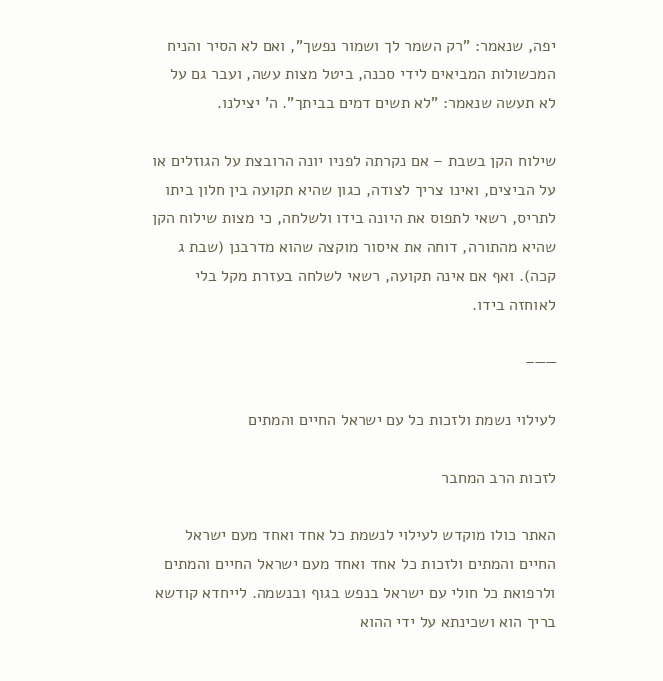יפה, שנאמר: "רק השמר לך ושמור נפשך", ואם לא הסיר והניח המכשולות המביאים לידי סכנה, ביטל מצות עשה, ועבר גם על לא תעשה שנאמר: "לא תשים דמים בביתך". ה' יצילנו.

שילוח הקן בשבת – אם נקרתה לפניו יונה הרובצת על הגוזלים או על הביצים, ואינו צריך לצודה, כגון שהיא תקועה בין חלון ביתו לתריס, רשאי לתפוס את היונה בידו ולשלחה, כי מצות שילוח הקן שהיא מהתורה, דוחה את איסור מוקצה שהוא מדרבנן (שבת ג קכה). ואף אם אינה תקועה, רשאי לשלחה בעזרת מקל בלי לאוחזה בידו.

——–

לעילוי נשמת ולזכות כל עם ישראל החיים והמתים

לזכות הרב המחבר

האתר כולו מוקדש לעילוי לנשמת כל אחד ואחד מעם ישראל החיים והמתים ולזכות כל אחד ואחד מעם ישראל החיים והמתים ולרפואת כל חולי עם ישראל בנפש בגוף ובנשמה. לייחדא קודשא בריך הוא ושכינתא על ידי ההוא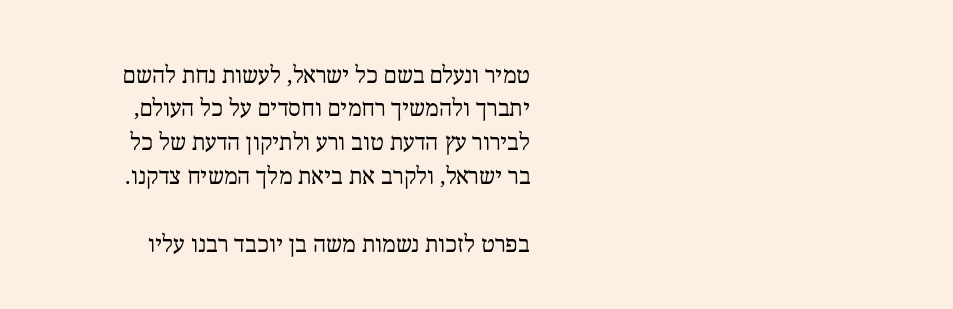טמיר ונעלם בשם כל ישראל, לעשות נחת להשם יתברך ולהמשיך רחמים וחסדים על כל העולם, לבירור עץ הדעת טוב ורע ולתיקון הדעת של כל בר ישראל, ולקרב את ביאת מלך המשיח צדקנו.

בפרט לזכות נשמות משה בן יוכבד רבנו עליו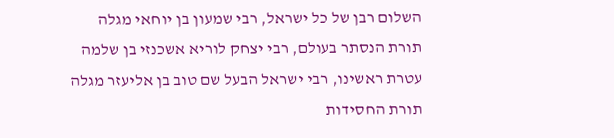השלום רבן של כל ישראל, רבי שמעון בן יוחאי מגלה תורת הנסתר בעולם, רבי יצחק לוריא אשכנזי בן שלמה עטרת ראשינו, רבי ישראל הבעל שם טוב בן אליעזר מגלה תורת החסידות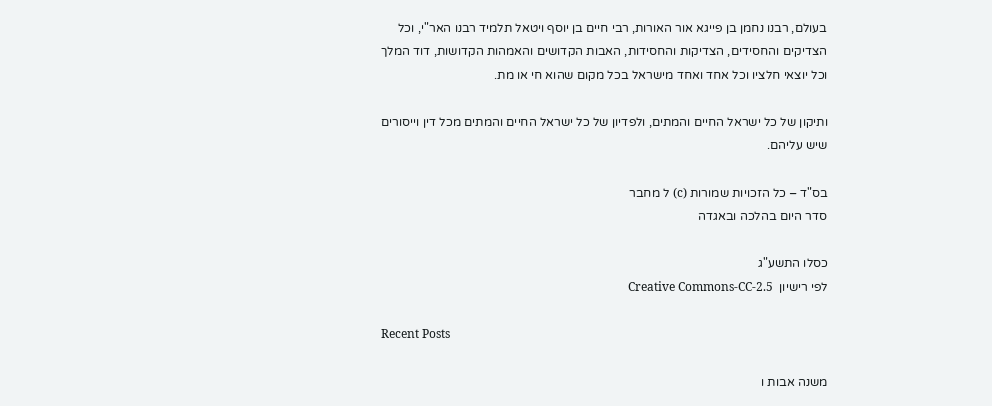בעולם, רבנו נחמן בן פייגא אור האורות, רבי חיים בן יוסף ויטאל תלמיד רבנו האר"י, וכל הצדיקים והחסידים, הצדיקות והחסידות, האבות הקדושים והאמהות הקדושות, דוד המלך וכל יוצאי חלציו וכל אחד ואחד מישראל בכל מקום שהוא חי או מת.

ותיקון של כל ישראל החיים והמתים, ולפדיון של כל ישראל החיים והמתים מכל דין וייסורים שיש עליהם.

בס"ד – כל הזכויות שמורות (c) ל מחבר
סדר היום בהלכה ובאגדה

כסלו התשע"ג
לפי רישיון  Creative Commons-CC-2.5

Recent Posts

משנה אבות ו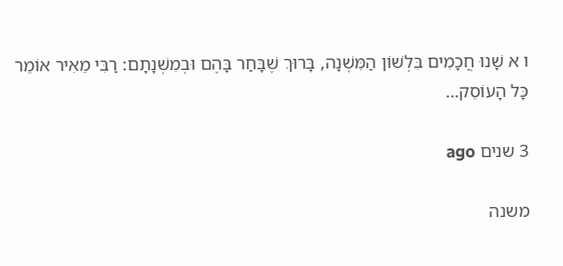ו א שָׁנוּ חֲכָמִים בִּלְשׁוֹן הַמִּשְׁנָה, בָּרוּךְ שֶׁבָּחַר בָּהֶם וּבְמִשְׁנָתָם: רַבִּי מֵאִיר אוֹמֵר כָּל הָעוֹסֵק…

3 שנים ago

משנה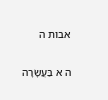אבות ה

ה א בַּעֲשָׂרָה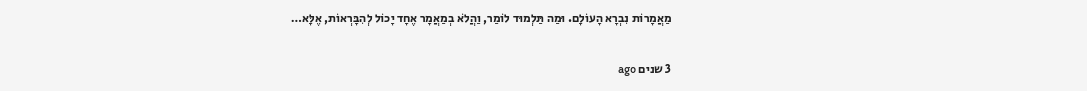מַאֲמָרוֹת נִבְרָא הָעוֹלָם. וּמַה תַּלְמוּד לוֹמַר, וַהֲלֹא בְמַאֲמָר אֶחָד יָכוֹל לְהִבָּרְאוֹת, אֶלָּא…

3 שנים ago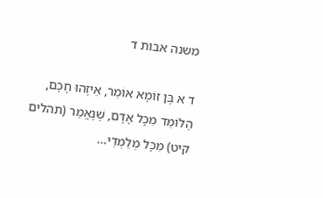משנה אבות ד

ד א בֶּן זוֹמָא אוֹמֵר, אֵיזֶהוּ חָכָם, הַלּוֹמֵד מִכָּל אָדָם, שֶׁנֶּאֱמַר (תהלים קיט) מִכָּל מְלַמְּדַי…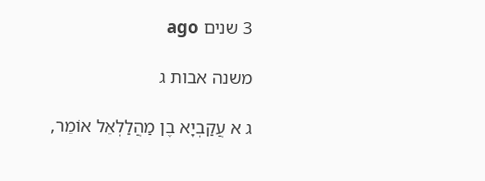3 שנים ago

משנה אבות ג

ג א עֲקַבְיָא בֶן מַהֲלַלְאֵל אוֹמֵר,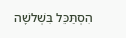הִסְתַּכֵּל בִּשְׁלשָׁה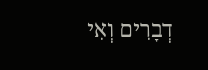דְבָרִים וְאִי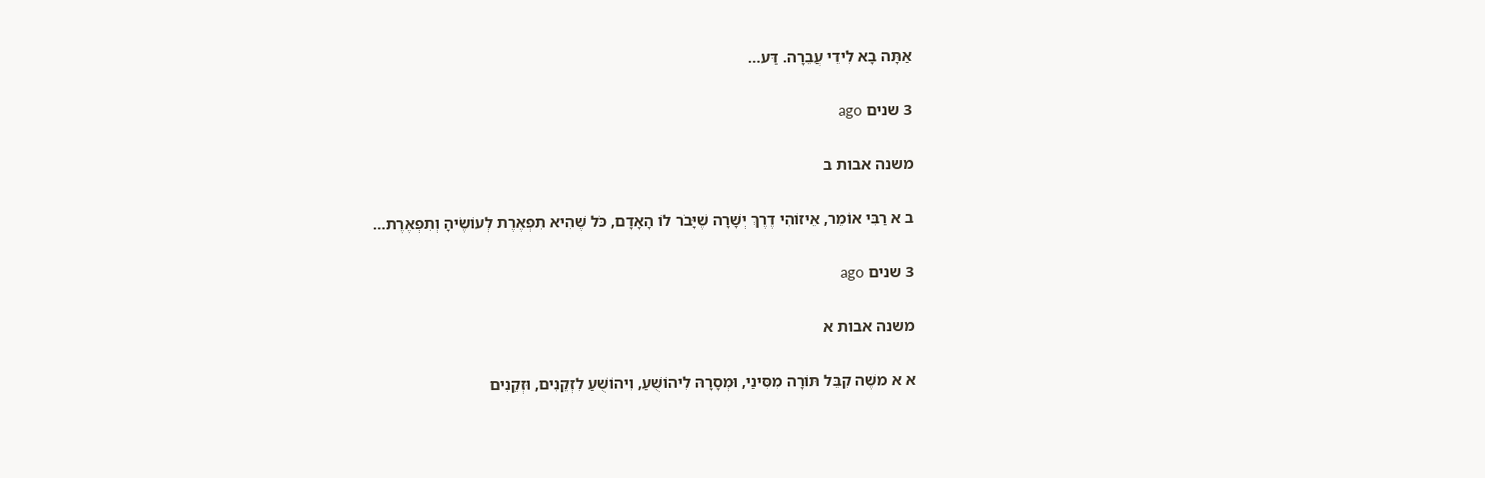אַתָּה בָא לִידֵי עֲבֵרָה. דַּע…

3 שנים ago

משנה אבות ב

ב א רַבִּי אוֹמֵר, אֵיזוֹהִי דֶרֶךְ יְשָׁרָה שֶׁיָּבֹר לוֹ הָאָדָם, כֹּל שֶׁהִיא תִפְאֶרֶת לְעוֹשֶׂיהָ וְתִפְאֶרֶת…

3 שנים ago

משנה אבות א

א א משֶׁה קִבֵּל תּוֹרָה מִסִּינַי, וּמְסָרָהּ לִיהוֹשֻׁעַ, וִיהוֹשֻׁעַ לִזְקֵנִים, וּזְקֵנִים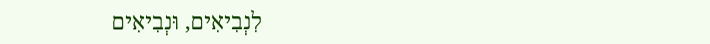לִנְבִיאִים, וּנְבִיאִים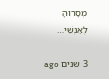מְסָרוּהָ לְאַנְשֵׁי…

3 שנים ago